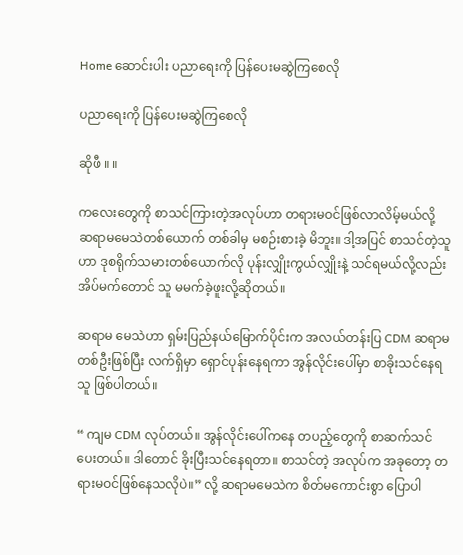Home ဆောင်းပါး ပညာရေးကို ပြန်ပေးမဆွဲကြစေလို

ပညာရေးကို ပြန်ပေးမဆွဲကြစေလို

ဆိုဖီ ။ ။

ကလေးတွေကို စာသင်ကြားတဲ့အလုပ်ဟာ တရားမဝင်ဖြစ်လာလိမ့်မယ်လို့ ဆရာမမေသဲတစ်ယောက် တစ်ခါမှ မစဉ်းစားခဲ့ မိဘူး။ ဒါ့အပြင် စာသင်တဲ့သူဟာ ဒုစရိုက်သမားတစ်ယောက်လို ပုန်းလျှိုးကွယ်လျှိုးနဲ့ သင်ရမယ်လို့လည်း အိပ်မက်တောင် သူ မမက်ခဲ့ဖူးလို့ဆိုတယ်။

ဆရာမ မေသဲဟာ ရှမ်းပြည်နယ်မြောက်ပိုင်းက အလယ်တန်းပြ CDM ဆရာမတစ်ဦးဖြစ်ပြီး လက်ရှိမှာ ရှောင်ပုန်းနေရကာ အွန်လိုင်းပေါ်မှာ စာခိုးသင်နေရသူ ဖြစ်ပါတယ်။

“ ကျမ CDM လုပ်တယ်။ အွန်လိုင်းပေါ်ကနေ တပည့်တွေကို စာဆက်သင်ပေးတယ်။ ဒါတောင် ခိုးပြီးသင်နေရတာ။ စာသင်တဲ့ အလုပ်က အခုတော့ တရားမဝင်ဖြစ်နေသလိုပဲ။” လို့ ဆရာမမေသဲက စိတ်မကောင်းစွာ ပြောပါ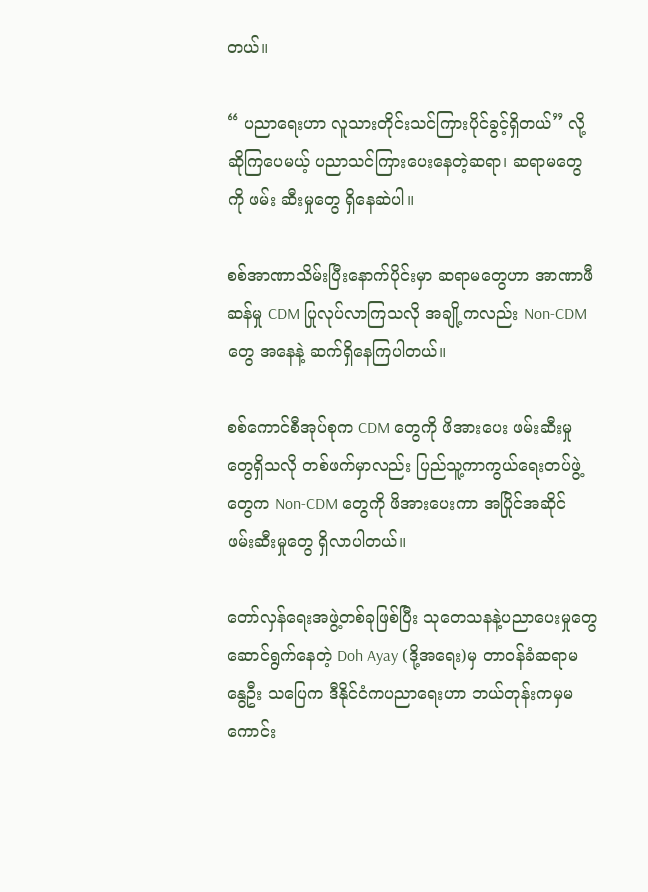တယ်။

“ ပညာရေးဟာ လူသားတိုင်းသင်ကြားပိုင်ခွင့်ရှိတယ်” လို့ ဆိုကြပေမယ့် ပညာသင်ကြားပေးနေတဲ့ဆရာ၊ ဆရာမတွေကို ဖမ်း ဆီးမှုတွေ ရှိနေဆဲပါ။

စစ်အာဏာသိမ်းပြီးနောက်ပိုင်းမှာ ဆရာမတွေဟာ အာဏာဖီဆန်မှု CDM ပြုလုပ်လာကြသလို အချို့ကလည်း Non-CDM တွေ အနေနဲ့ ဆက်ရှိနေကြပါတယ်။

စစ်ကောင်စီအုပ်စုက CDM တွေကို ဖိအားပေး ဖမ်းဆီးမှုတွေရှိသလို တစ်ဖက်မှာလည်း ပြည်သူ့ကာကွယ်ရေးတပ်ဖွဲ့တွေက Non-CDM တွေကို ဖိအားပေးကာ အပြိုင်အဆိုင် ဖမ်းဆီးမှုတွေ ရှိလာပါတယ်။

တော်လှန်ရေးအဖွဲ့တစ်ခုဖြစ်ပြီး သုတေသနနဲ့ပညာပေးမှုတွေ ဆောင်ရွက်နေတဲ့ Doh Ayay (ဒို့အရေး)မှ တာဝန်ခံဆရာမ နွေဦး သပြေက ဒီနိုင်ငံကပညာရေးဟာ ဘယ်တုန်းကမှမကောင်း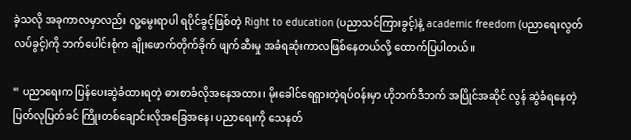ခဲ့သလို အခုကာလမှာလည်း လူ့မွေးရာပါ ရပိုင်ခွင့်ဖြစ်တဲ့ Right to education (ပညာသင်ကြားခွင့်)နဲ့ academic freedom (ပညာရေးလွတ်လပ်ခွင့်)ကို ဘက်ပေါင်းစုံက ချိုးဖောက်တိုက်ခိုက် ဖျက်ဆီးမှု အခံရဆုံးကာလဖြစ်နေတယ်လို့ ထောက်ပြပါတယ်။

“ ပညာရေးက ပြန်ပေးဆွဲခံထားရတဲ့ ဓားစာခံလိုအနေအထား၊ မိုးခေါင်ရေရှားတဲ့ရပ်ဝန်းမှာ ဟိုဘက်ဒီဘက် အပြိုင်အဆိုင် လွန် ဆွဲခံရနေတဲ့ ပြတ်လုပြတ်ခင် ကြိုးတစ်ချောင်းလိုအခြေအနေ၊ ပညာရေးကို သေနတ်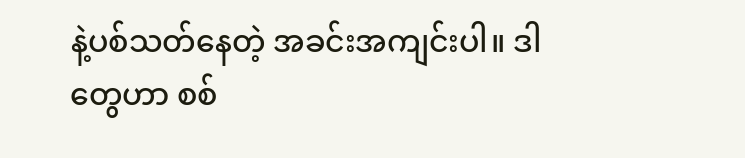နဲ့ပစ်သတ်နေတဲ့ အခင်းအကျင်းပါ။ ဒါ တွေဟာ စစ်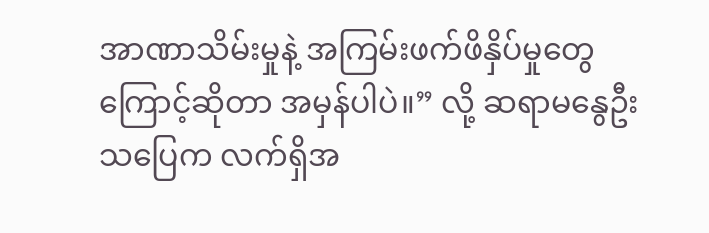အာဏာသိမ်းမှုနဲ့ အကြမ်းဖက်ဖိနှိပ်မှုတွေကြောင့်ဆိုတာ အမှန်ပါပဲ။” လို့ ဆရာမနွေဦးသပြေက လက်ရှိအ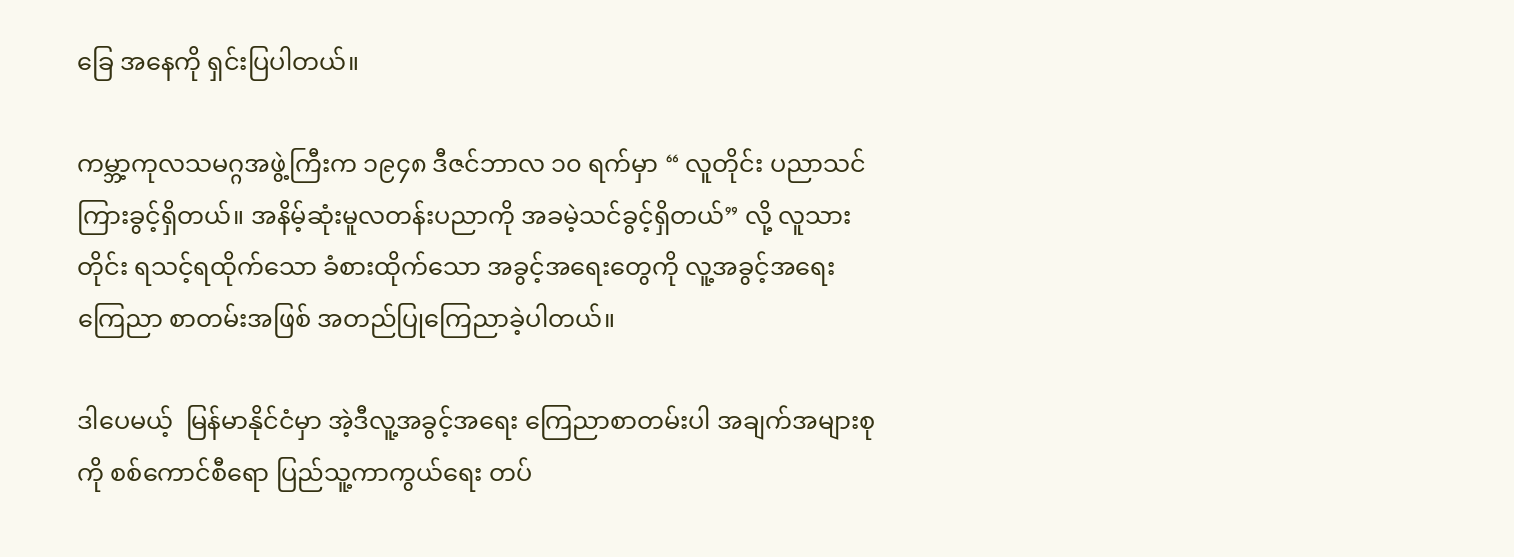ခြေ အနေကို ရှင်းပြပါတယ်။

ကမ္ဘာ့ကုလသမဂ္ဂအဖွဲ့ကြီးက ၁၉၄၈ ဒီဇင်ဘာလ ၁၀ ရက်မှာ “ လူတိုင်း ပညာသင်ကြားခွင့်ရှိတယ်။ အနိမ့်ဆုံးမူလတန်းပညာကို အခမဲ့သင်ခွင့်ရှိတယ်” လို့ လူသားတိုင်း ရသင့်ရထိုက်သော ခံစားထိုက်သော အခွင့်အရေးတွေကို လူ့အခွင့်အရေး ကြေညာ စာတမ်းအဖြစ် အတည်ပြုကြေညာခဲ့ပါတယ်။

ဒါပေမယ့်  မြန်မာနိုင်ငံမှာ အဲ့ဒီလူ့အခွင့်အရေး ကြေညာစာတမ်းပါ အချက်အများစုကို စစ်ကောင်စီရော ပြည်သူ့ကာကွယ်ရေး တပ်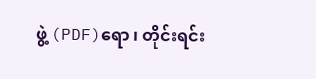ဖွဲ့ (PDF)ရော ၊ တိုင်းရင်း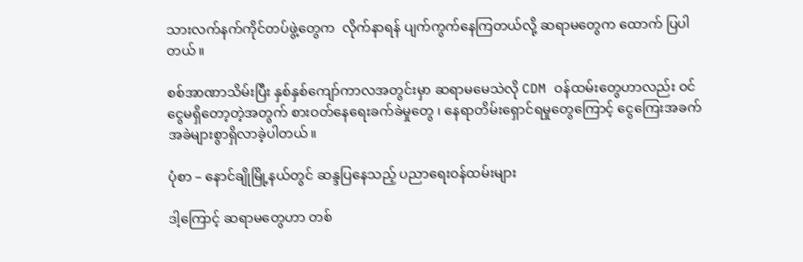သားလက်နက်ကိုင်တပ်ဖွဲ့တွေက  လိုက်နာရန် ပျက်ကွက်နေကြတယ်လို့ ဆရာမတွေက ထောက် ပြပါတယ်။

စစ်အာဏာသိမ်းပြီး နှစ်နှစ်ကျော်ကာလအတွင်းမှာ ဆရာမမေသဲလို CDM ဝန်ထမ်းတွေဟာလည်း ဝင်ငွေမရှိတော့တဲ့အတွက် စားဝတ်နေရေးခက်ခဲမှုတွေ ၊ နေရာတိမ်းရှောင်ရမှုတွေကြောင့် ငွေကြေးအခက်အခဲများစွာရှိလာခဲ့ပါတယ်။

ပုံစာ – နောင်ချိုမြို့နယ်တွင် ဆန္ဒပြနေသည့် ပညာရေးဝန်ထမ်းများ

ဒါ့ကြောင့် ဆရာမတွေဟာ တစ်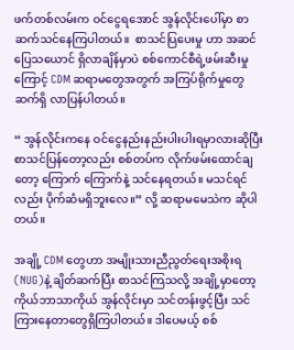ဖက်တစ်လမ်းက ဝင်ငွေရအောင် အွန်လိုင်းပေါ်မှာ စာဆက်သင်နေကြပါတယ်။  စာသင်ပြပေးမှု ဟာ အဆင်ပြေသယောင် ရှိလာချိန်မှာပဲ စစ်ကောင်စီရဲ့ဖမ်းဆီးမှုကြောင့် CDM ဆရာမတွေအတွက် အကြပ်ရိုက်မှုတွေ ဆက်ရှိ လာပြန်ပါတယ်။

“ အွန်လိုင်းကနေ ဝင်ငွေနည်းနည်းပါးပါးရမှာလားဆိုပြီး စာသင်ပြန်တော့လည်း စစ်တပ်က လိုက်ဖမ်းထောင်ချတော့ ကြောက် ကြောက်နဲ့ သင်နေရတယ်။ မသင်ရင်လည်း ပိုက်ဆံမရှိဘူးလေ။” လို့ ဆရာမမေသဲက ဆိုပါတယ်။

အချို့ CDM တွေဟာ အမျိုးသားညီညွတ်ရေးအစိုးရ (NUG)နဲ့ ချိတ်ဆက်ပြီး စာသင်ကြသလို့ အချို့မှာတော့ ကိုယ်ဘာသာကိုယ် အွန်လိုင်းမှာ သင်တန်းဖွင့်ပြီး သင်ကြားနေတာတွေရှိကြပါတယ်။ ဒါပေမယ့် စစ်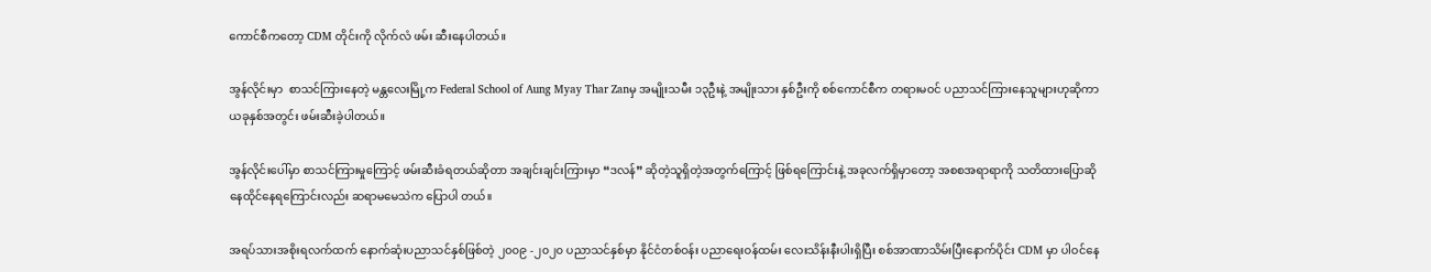ကောင်စီကတော့ CDM တိုင်းကို လိုက်လံ ဖမ်း ဆီးနေပါတယ်။

အွန်လိုင်းမှာ  စာသင်ကြားနေတဲ့ မန္တလေးမြို့က Federal School of Aung Myay Thar Zanမှ အမျိုးသမီး ၁၃ဦးနဲ့ အမျိုးသား နှစ်ဦးကို စစ်ကောင်စီက တရားမဝင် ပညာသင်ကြားနေသူများဟုဆိုကာ ယခုနှစ်အတွင်း ဖမ်းဆီးခဲ့ပါတယ်။

အွန်လိုင်းပေါ်မှာ စာသင်ကြားမှုကြောင့် ဖမ်းဆီးခံရတယ်ဆိုတာ အချင်းချင်းကြားမှာ “ဒလန်” ဆိုတဲ့သူရှိတဲ့အတွက်ကြောင့် ဖြစ်ရကြောင်းနဲ့ အခုလက်ရှိမှာတော့ အစစအရာရာကို သတိထားပြောဆိုနေထိုင်နေရကြောင်းလည်း ဆရာမမေသဲက ပြောပါ တယ်။

အရပ်သားအစိုးရလက်ထက် နောက်ဆုံးပညာသင်နှစ်ဖြစ်တဲ့ ၂၀၀၉ -၂၀၂၀ ပညာသင်နှစ်မှာ နိုင်ငံတစ်ဝန်း ပညာရေးဝန်ထမ်း လေးသိန်းနီးပါးရှိပြီး စစ်အာဏာသိမ်းပြီးနောက်ပိုင်း CDM မှာ ပါဝင်နေ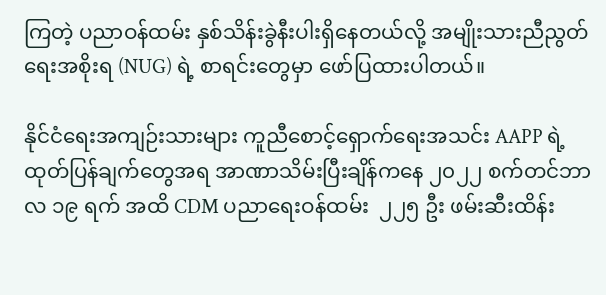ကြတဲ့ ပညာဝန်ထမ်း နှစ်သိန်းခွဲနီးပါးရှိနေတယ်လို့ အမျိုးသားညီညွတ်ရေးအစိုးရ (NUG) ရဲ့ စာရင်းတွေမှာ ဖော်ပြထားပါတယ်။

နိုင်ငံရေးအကျဉ်းသားများ ကူညီစောင့်ရှောက်ရေးအသင်း AAPP ရဲ့ ထုတ်ပြန်ချက်တွေအရ အာဏာသိမ်းပြီးချိန်ကနေ ၂၀၂၂ စက်တင်ဘာလ ၁၉ ရက် အထိ CDM ပညာရေးဝန်ထမ်း  ၂၂၅ ဦး ဖမ်းဆီးထိန်း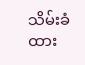သိမ်းခံထား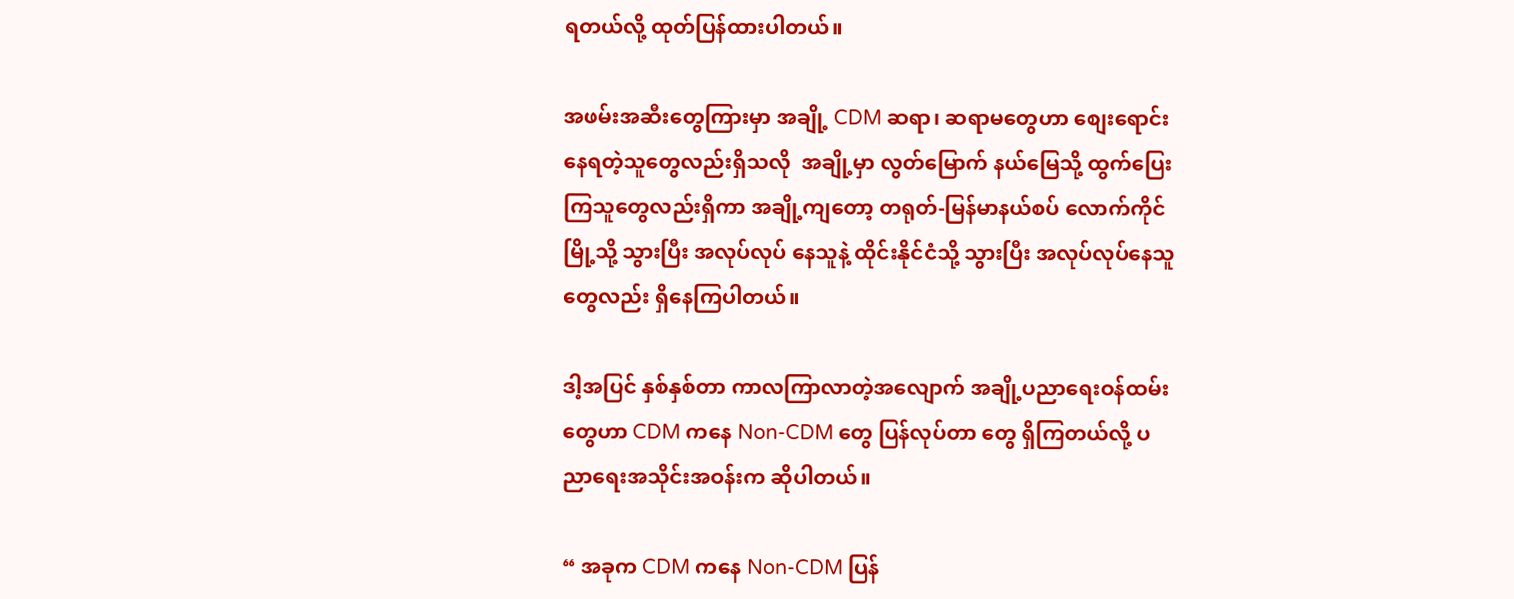ရတယ်လို့ ထုတ်ပြန်ထားပါတယ်။

အဖမ်းအဆီးတွေကြားမှာ အချို့ CDM ဆရာ၊ ဆရာမတွေဟာ စျေးရောင်းနေရတဲ့သူတွေလည်းရှိသလို  အချို့မှာ လွတ်မြောက် နယ်မြေသို့ ထွက်ပြေးကြသူတွေလည်းရှိကာ အချို့ကျတော့ တရုတ်-မြန်မာနယ်စပ် လောက်ကိုင်မြို့သို့ သွားပြီး အလုပ်လုပ် နေသူနဲ့ ထိုင်းနိုင်ငံသို့ သွားပြီး အလုပ်လုပ်နေသူတွေလည်း ရှိနေကြပါတယ်။

ဒါ့အပြင် နှစ်နှစ်တာ ကာလကြာလာတဲ့အလျောက် အချို့ပညာရေးဝန်ထမ်းတွေဟာ CDM ကနေ Non-CDM တွေ ပြန်လုပ်တာ တွေ ရှိကြတယ်လို့ ပညာရေးအသိုင်းအဝန်းက ဆိုပါတယ်။

“ အခုက CDM ကနေ Non-CDM ပြန်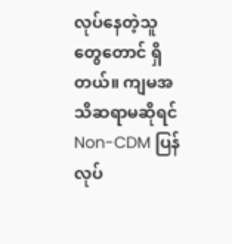လုပ်နေတဲ့သူတွေတောင် ရှိတယ်။ ကျမအသိဆရာမဆိုရင် Non-CDM ပြန်လုပ်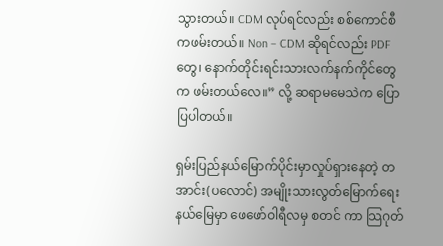သွားတယ်။ CDM လုပ်ရင်လည်း စစ်ကောင်စီကဖမ်းတယ်။ Non – CDM ဆိုရင်လည်း PDF တွေ၊ နောက်တိုင်းရင်းသားလက်နက်ကိုင်တွေက ဖမ်းတယ်လေ။” လို့ ဆရာမမေသဲက ပြောပြပါတယ်။

ရှမ်းပြည်နယ်မြောက်ပိုင်းမှာလှုပ်ရှားနေတဲ့ တအာင်း(ပလောင်) အမျိုးသားလွတ်မြောက်ရေးနယ်မြေမှာ ဖေဖော်ဝါရီလမှ စတင် ကာ သြဂုတ်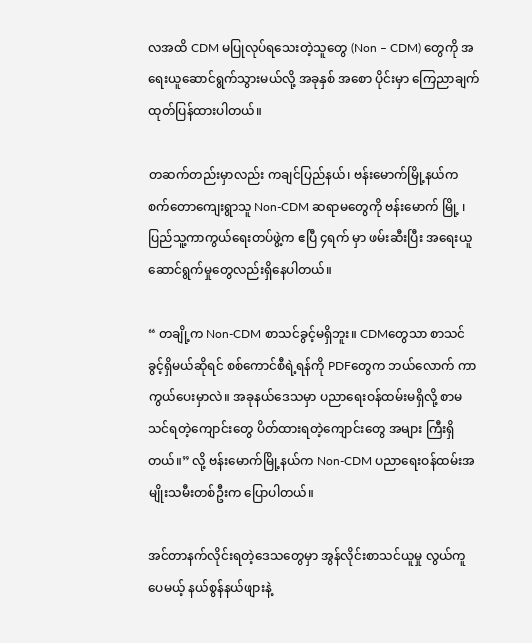လအထိ CDM မပြုလုပ်ရသေးတဲ့သူတွေ (Non – CDM) တွေကို အရေးယူဆောင်ရွက်သွားမယ်လို့ အခုနှစ် အစော ပိုင်းမှာ ကြေညာချက် ထုတ်ပြန်ထားပါတယ်။

တဆက်တည်းမှာလည်း ကချင်ပြည်နယ်၊ ဗန်းမောက်မြို့နယ်က စက်တောကျေးရွာသူ Non-CDM ဆရာမတွေကို ဗန်းမောက် မြို့ ၊ပြည်သူ့ကာကွယ်ရေးတပ်ဖွဲ့က ဧပြီ ၄ရက် မှာ ဖမ်းဆီးပြီး အရေးယူဆောင်ရွက်မှုတွေလည်းရှိနေပါတယ်။

“ တချို့က Non-CDM စာသင်ခွင့်မရှိဘူး။ CDMတွေသာ စာသင်ခွင့်ရှိမယ်ဆိုရင် စစ်ကောင်စီရဲ့ရန်ကို PDFတွေက ဘယ်လောက် ကာကွယ်ပေးမှာလဲ။ အခုနယ်ဒေသမှာ ပညာရေးဝန်ထမ်းမရှိလို့ စာမသင်ရတဲ့ကျောင်းတွေ ပိတ်ထားရတဲ့ကျောင်းတွေ အများ ကြီးရှိတယ်။” လို့ ဗန်းမောက်မြို့နယ်က Non-CDM ပညာရေးဝန်ထမ်းအမျိုးသမီးတစ်ဦးက ပြောပါတယ်။

အင်တာနက်လိုင်းရတဲ့ဒေသတွေမှာ အွန်လိုင်းစာသင်ယူမှု လွယ်ကူပေမယ့် နယ်စွန်နယ်ဖျားနဲ့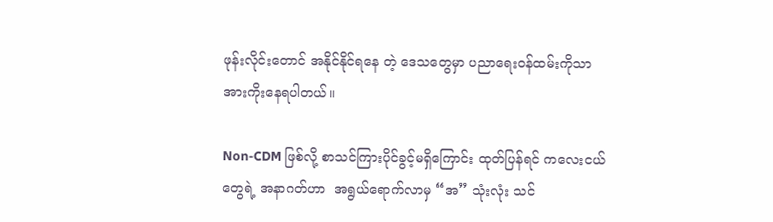ဖုန်းလိုင်းတောင် အနိုင်နိုင်ရနေ တဲ့ ဒေသတွေမှာ ပညာရေးဝန်ထမ်းကိုသာ အားကိုးနေရပါတယ်။

Non-CDM ဖြစ်လို့ စာသင်ကြားပိုင်ခွင့်မရှိကြောင်း ထုတ်ပြန်ရင် ကလေးငယ်တွေရဲ့ အနာဂတ်ဟာ  အရွယ်ရောက်လာမှ “အ” သုံးလုံး သင်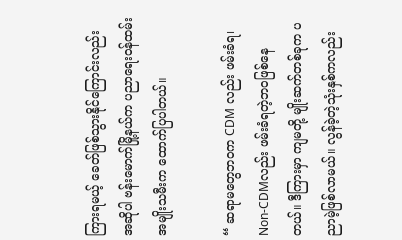ကြားရမယ့် ခေတ်ဖြစ်သွားနိုင်ကြောင်းလည်း အဆိုပါ ဗန်းမောက်မြို့နယ်က ပညာရေးဝန်ထမ်းအမျိုးသမီးက ထောက်ပြပါတယ်။

“ ဆရာမတွေဘဝက CDM လည်း ဖမ်းခံရ၊ Non-CDMလည်း ဖမ်းခံရတဲ့ဘဝဖြစ်နေတယ်။ ဒီကြားမှာ ကျမတို့ မျိုးဆက်တစ်ခုက ပညာမဲ့ဖြစ်လာမယ်။ လွန်ခဲ့တဲ့သုံးနှစ်ကလည်း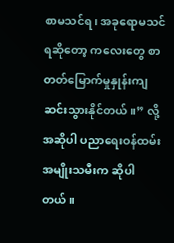စာမသင်ရ၊ အခုရောမသင်ရဆိုတော့ ကလေးတွေ စာတတ်မြောက်မှုနှုန်းကျ ဆင်းသွားနိုင်တယ်။” လို့ အဆိုပါ ပညာရေးဝန်ထမ်းအမျိုးသမီးက ဆိုပါတယ်။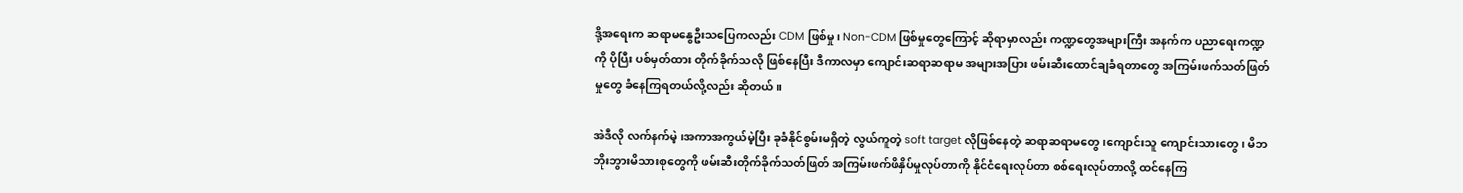ဒို့အရေးက ဆရာမနွေဦးသပြေကလည်း CDM ဖြစ်မှု၊ Non-CDM ဖြစ်မှုတွေကြောင့် ဆိုရာမှာလည်း ကဏ္ဍတွေအများကြီး အနက်က ပညာရေးကဏ္ဍကို ပိုပြီး ပစ်မှတ်ထား တိုက်ခိုက်သလို ဖြစ်နေပြီး ဒီကာလမှာ ကျောင်းဆရာဆရာမ အများအပြား ဖမ်းဆီးထောင်ချခံရတာတွေ အကြမ်းဖက်သတ်ဖြတ်မှုတွေ ခံနေကြရတယ်လို့လည်း ဆိုတယ်။

အဲဒီလို လက်နက်မဲ့ ၊အကာအကွယ်မဲ့ပြီး ခုခံနိုင်စွမ်းမရှိတဲ့ လွယ်ကူတဲ့ soft target လိုဖြစ်နေတဲ့ ဆရာဆရာမတွေ ၊ကျောင်းသူ ကျောင်းသားတွေ၊ မိဘဘိုးဘွားမိသားစုတွေကို ဖမ်းဆီးတိုက်ခိုက်သတ်ဖြတ် အကြမ်းဖက်ဖိနှိပ်မှုလုပ်တာကို နိုင်ငံရေးလုပ်တာ စစ်ရေးလုပ်တာလို့ ထင်နေကြ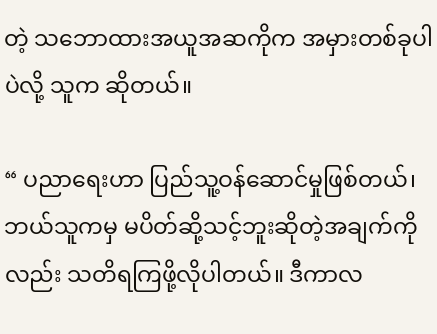တဲ့ သဘောထားအယူအဆကိုက အမှားတစ်ခုပါပဲလို့ သူက ဆိုတယ်။

“ ပညာရေးဟာ ပြည်သူ့ဝန်ဆောင်မှုဖြစ်တယ်၊ ဘယ်သူကမှ မပိတ်ဆို့သင့်ဘူးဆိုတဲ့အချက်ကိုလည်း သတိရကြဖို့လိုပါတယ်။ ဒီကာလ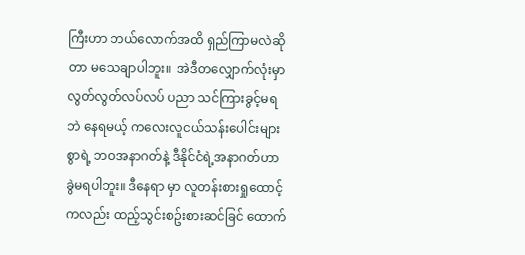ကြီးဟာ ဘယ်လောက်အထိ ရှည်ကြာမလဲဆိုတာ မသေချာပါဘူး။  အဲဒီတလျှောက်လုံးမှာ လွတ်လွတ်လပ်လပ် ပညာ သင်ကြားခွင့်မရဘဲ နေရမယ့် ကလေးလူငယ်သန်းပေါင်းများစွာရဲ့ ဘဝအနာဂတ်နဲ့ ဒီနိုင်ငံရဲ့အနာဂတ်ဟာ ခွဲမရပါဘူး။ ဒီနေရာ မှာ လူတန်းစားရှုထောင့်ကလည်း ထည့်သွင်းစဥ်းစားဆင်ခြင် ထောက်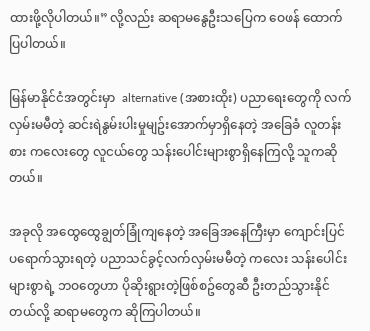ထားဖို့လိုပါတယ်။” လို့လည်း ဆရာမနွေဦးသပြေက ဝေဖန် ထောက်ပြပါတယ်။

မြန်မာနိုင်ငံအတွင်းမှာ  alternative (အစားထိုး) ပညာရေးတွေကို လက်လှမ်းမမီတဲ့ ဆင်းရဲနွမ်းပါးမှုမျဥ်းအောက်မှာရှိနေတဲ့ အခြေခံ လူတန်းစား ကလေးတွေ လူငယ်တွေ သန်းပေါင်းများစွာရှိနေကြလို့ သူကဆိုတယ်။

အခုလို အထွေထွေချွတ်ခြုံကျနေတဲ့ အခြေအနေကြီးမှာ ကျောင်းပြင်ပရောက်သွားရတဲ့ ပညာသင်ခွင့်လက်လှမ်းမမီတဲ့ ကလေး သန်းပေါင်းများစွာရဲ့ ဘဝတွေဟာ ပိုဆိုးရွားတဲ့ဖြစ်စဥ်တွေဆီ ဦးတည်သွားနိုင်တယ်လို့ ဆရာမတွေက ဆိုကြပါတယ်။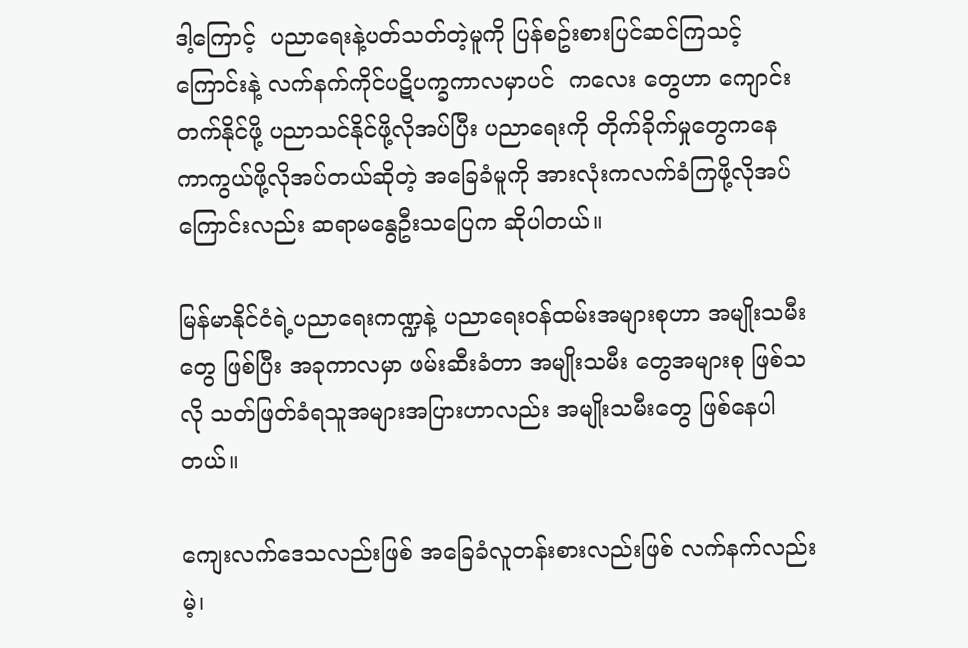ဒါ့ကြောင့်  ပညာရေးနဲ့ပတ်သတ်တဲ့မူကို ပြန်စဥ်းစားပြင်ဆင်ကြသင့်ကြောင်းနဲ့ လက်နက်ကိုင်ပဋိပက္ခကာလမှာပင်  ကလေး တွေဟာ ကျောင်းတက်နိုင်ဖို့ ပညာသင်နိုင်ဖို့လိုအပ်ပြီး ပညာရေးကို တိုက်ခိုက်မှုတွေကနေ ကာကွယ်ဖို့လိုအပ်တယ်ဆိုတဲ့ အခြေခံမူကို အားလုံးကလက်ခံကြဖို့လိုအပ်ကြောင်းလည်း ဆရာမနွေဦးသပြေက ဆိုပါတယ်။

မြန်မာနိုင်ငံရဲ့ပညာရေးကဏ္ဍနဲ့ ပညာရေးဝန်ထမ်းအများစုဟာ အမျိုးသမီးတွေ ဖြစ်ပြီး အခုကာလမှာ ဖမ်းဆီးခံတာ အမျိုးသမီး တွေအများစု ဖြစ်သလို သတ်ဖြတ်ခံရသူအများအပြားဟာလည်း အမျိုးသမီးတွေ ဖြစ်နေပါတယ်။

ကျေးလက်ဒေသလည်းဖြစ် အခြေခံလူတန်းစားလည်းဖြစ် လက်နက်လည်းမဲ့၊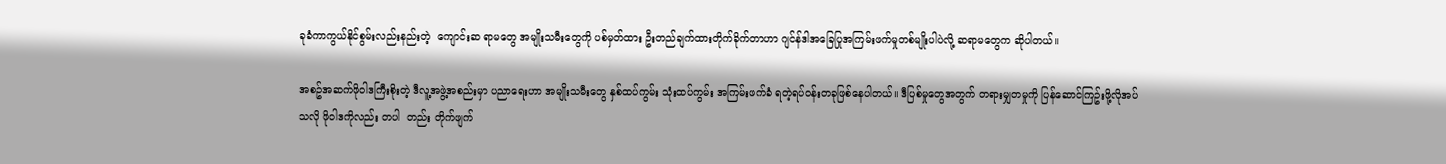ခုခံကာကွယ်နိုင်စွမ်းလည်းနည်းတဲ့  ကျောင်းဆ ရာမတွေ အမျိုးသမီးတွေကို ပစ်မှတ်ထား ဦးတည်ချက်ထားတိုက်ခိုက်တာဟာ ဂျင်န်ဒါအခြေပြုအကြမ်းဖက်မှုတစ်မျိုးပါပဲလို့ ဆရာမတွေက ဆိုပါတယ်။

အစဥ်အဆက်ဖိုဝါဒကြီးစိုးတဲ့ ဒီလူ့အဖွဲ့အစည်းမှာ ပညာရေးဟာ အမျိုးသမီးတွေ နှစ်ထပ်ကွမ်း သုံးထပ်ကွမ်း အကြမ်းဖက်ခံ ရတဲ့ရပ်ဝန်းတခုဖြစ်နေပါတယ်။ ဒီပြစ်မှုတွေအတွက် တရားမျှတမှုကို ပြန်ဆောင်ကြဥ်းဖို့လိုအပ်သလို ဖိုဝါဒကိုလည်း တပါ  တည်း တိုက်ဖျက်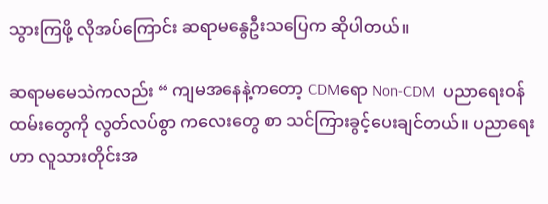သွားကြဖို့ လိုအပ်ကြောင်း ဆရာမနွေဦးသပြေက ဆိုပါတယ်။

ဆရာမမေသဲကလည်း “ ကျမအနေနဲ့ကတော့ CDMရော Non-CDM  ပညာရေးဝန်ထမ်းတွေကို လွတ်လပ်စွာ ကလေးတွေ စာ သင်ကြားခွင့်ပေးချင်တယ်။ ပညာရေးဟာ လူသားတိုင်းအ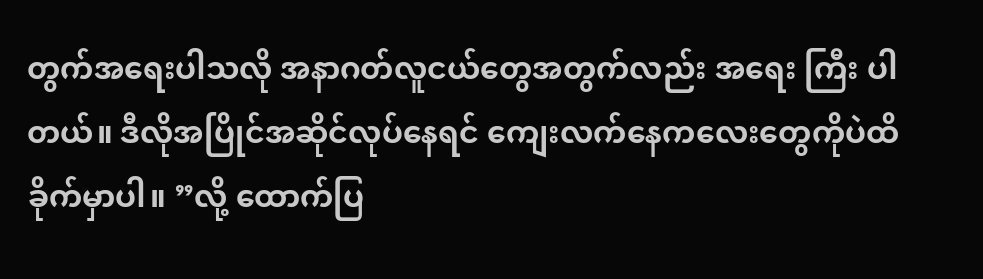တွက်အရေးပါသလို အနာဂတ်လူငယ်တွေအတွက်လည်း အရေး ကြီး ပါတယ်။ ဒီလိုအပြိုင်အဆိုင်လုပ်နေရင် ကျေးလက်နေကလေးတွေကိုပဲထိခိုက်မှာပါ။ ”လို့ ထောက်ပြ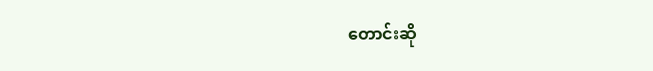တောင်းဆို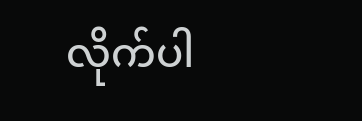လိုက်ပါ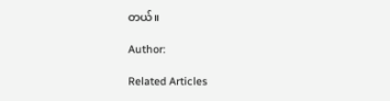တယ်။

Author:

Related Articles